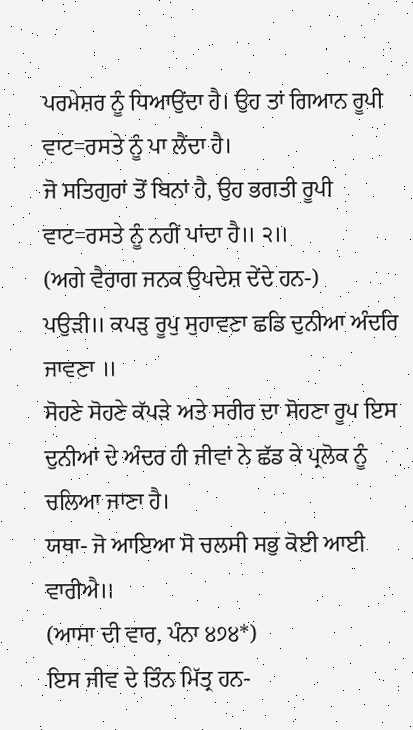ਪਰਮੇਸ਼ਰ ਨੂੰ ਧਿਆਉਂਦਾ ਹੈ। ਉਹ ਤਾਂ ਗਿਆਨ ਰੂਪੀ ਵਾਟ=ਰਸਤੇ ਨੂੰ ਪਾ ਲੈਂਦਾ ਹੈ।
ਜੋ ਸਤਿਗੁਰਾਂ ਤੋਂ ਬਿਨਾਂ ਹੈ, ਉਹ ਭਗਤੀ ਰੂਪੀ ਵਾਟ=ਰਸਤੇ ਨੂੰ ਨਹੀਂ ਪਾਂਦਾ ਹੈ॥ ੨॥
(ਅਗੇ ਵੈਰਾਗ ਜਨਕ ਉਪਦੇਸ਼ ਦੇਂਦੇ ਹਨ-)
ਪਉੜੀ॥ ਕਪੜੁ ਰੂਪੁ ਸੁਹਾਵਣਾ ਛਡਿ ਦੁਨੀਆ ਅੰਦਰਿ ਜਾਵਣਾ ॥
ਸੋਹਣੇ ਸੋਹਣੇ ਕੱਪੜੇ ਅਤੇ ਸਰੀਰ ਦਾ ਸੋਹਣਾ ਰੂਪ ਇਸ ਦੁਨੀਆਂ ਦੇ ਅੰਦਰ ਹੀ ਜੀਵਾਂ ਨੇ ਛੱਡ ਕੇ ਪ੍ਰਲੋਕ ਨੂੰ ਚਲਿਆ ਜਾਣਾ ਹੈ।
ਯਥਾ- ਜੋ ਆਇਆ ਸੋ ਚਲਸੀ ਸਭੁ ਕੋਈ ਆਈ ਵਾਰੀਐ॥
(ਆਸਾ ਦੀ ਵਾਰ, ਪੰਨਾ ੪੭੪*)
ਇਸ ਜੀਵ ਦੇ ਤਿੰਨ ਮਿੱਤ੍ਰ ਹਨ-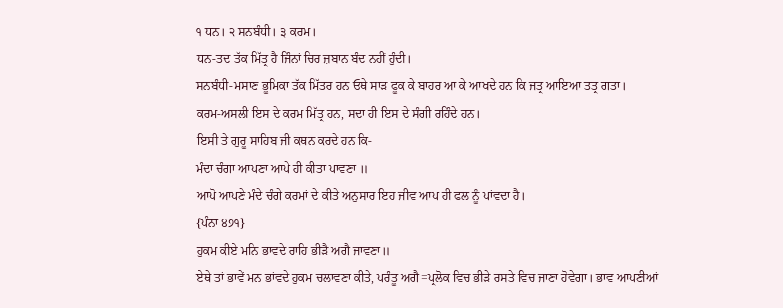੧ ਧਨ। ੨ ਸਨਬੰਧੀ। ੩ ਕਰਮ।
ਧਨ-ਤਦ ਤੱਕ ਮਿੱਤ੍ਰ ਹੈ ਜਿੰਨਾਂ ਚਿਰ ਜ਼ਬਾਨ ਬੰਦ ਨਹੀਂ ਹੁੰਦੀ।
ਸਨਬੰਧੀ-ਮਸਾਣ ਭੂਮਿਕਾ ਤੱਕ ਮਿੱਤਰ ਹਨ ਓਥੇ ਸਾੜ ਫੂਕ ਕੇ ਬਾਹਰ ਆ ਕੇ ਆਖਦੇ ਹਨ ਕਿ ਜਤ੍ਰ ਆਇਆ ਤਤ੍ਰ ਗਤਾ।
ਕਰਮ-ਅਸਲੀ ਇਸ ਦੇ ਕਰਮ ਮਿੱਤ੍ਰ ਹਨ, ਸਦਾ ਹੀ ਇਸ ਦੇ ਸੰਗੀ ਰਹਿੰਦੇ ਹਨ।
ਇਸੀ ਤੇ ਗੁਰੂ ਸਾਹਿਬ ਜੀ ਕਥਨ ਕਰਦੇ ਹਨ ਕਿ-
ਮੰਦਾ ਚੰਗਾ ਆਪਣਾ ਆਪੇ ਹੀ ਕੀਤਾ ਪਾਵਣਾ ॥
ਆਪੋ ਆਪਣੇ ਮੰਦੇ ਚੰਗੇ ਕਰਮਾਂ ਦੇ ਕੀਤੇ ਅਨੁਸਾਰ ਇਹ ਜੀਵ ਆਪ ਹੀ ਫਲ ਨੂੰ ਪਾਂਵਦਾ ਹੈ।
{ਪੰਨਾ ੪੭੧}
ਹੁਕਮ ਕੀਏ ਮਨਿ ਭਾਵਦੇ ਰਾਹਿ ਭੀੜੈ ਅਗੈ ਜਾਵਣਾ॥
ਏਥੇ ਤਾਂ ਭਾਵੇਂ ਮਨ ਭਾਂਵਦੇ ਹੁਕਮ ਚਲਾਵਣਾ ਕੀਤੇ, ਪਰੰਤੂ ਅਗੈ=ਪ੍ਰਲੋਕ ਵਿਚ ਭੀੜੇ ਰਸਤੇ ਵਿਚ ਜਾਣਾ ਹੋਵੇਗਾ। ਭਾਵ ਆਪਣੀਆਂ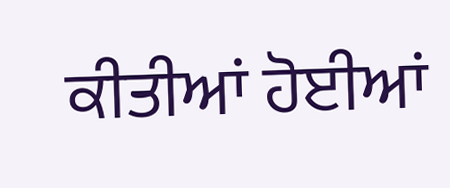ਕੀਤੀਆਂ ਹੋਈਆਂ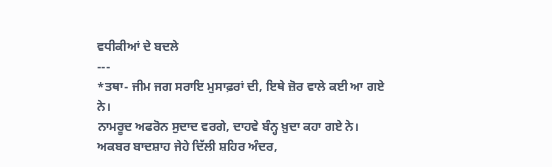ਵਧੀਕੀਆਂ ਦੇ ਬਦਲੇ
---
*ਤਥਾ- ਜੀਮ ਜਗ ਸਰਾਇ ਮੁਸਾਫ਼ਰਾਂ ਦੀ, ਇਥੇ ਜ਼ੋਰ ਵਾਲੇ ਕਈ ਆ ਗਏ ਨੇ।
ਨਾਮਰੂਦ ਅਫਰੋਨ ਸੁਦਾਦ ਵਰਗੇ, ਦਾਹਵੇ ਬੰਨ੍ਹ ਖ਼ੁਦਾ ਕਹਾ ਗਏ ਨੇ।
ਅਕਬਰ ਬਾਦਸ਼ਾਹ ਜੇਹੇ ਦਿੱਲੀ ਸ਼ਹਿਰ ਅੰਦਰ,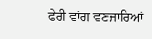ਫੇਰੀ ਵਾਂਗ ਵਣਜਾਰਿਆਂ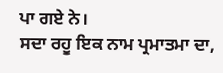ਪਾ ਗਏ ਨੇ।
ਸਦਾ ਰਹੂ ਇਕ ਨਾਮ ਪ੍ਰਮਾਤਮਾ ਦਾ,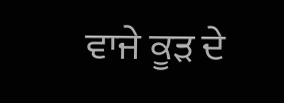ਵਾਜੇ ਕੂੜ ਦੇ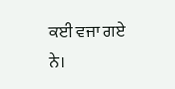ਕਈ ਵਜਾ ਗਏ ਨੇ।